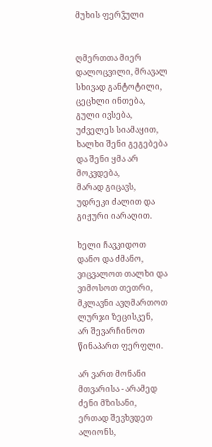მუხის ფერჴული


ღმერთთა მიერ დალოცვილი, მრავალ სხივად განტოტილი,
ცეცხლი ინთება, გული ივსება, უძველეს სიამაყით,
ხალხი შენი გეგებება და შენი ყმა არ მოკვდება,
მარად გიცავს, უდრეკი ძალით და გიჟური იარაღით.

ხელი ჩავკიდოთ დანო და ძმანო,
ვიცვალოთ თალხი და ვიმოსოთ თეთრი,
მკლავნი ავღმართოთ ლურჯი ზეცისკენ,
არ შევარჩინოთ წინაპართ ფერფლი.

არ ვართ მონანი მთვარისა - არამედ ძენი მზისანი,
ერთად შევხვდეთ ალიონს,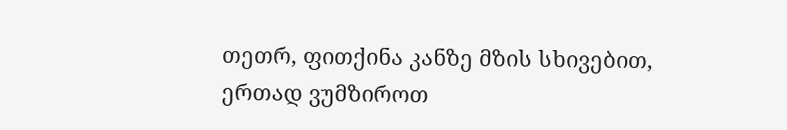თეთრ, ფითქინა კანზე მზის სხივებით,
ერთად ვუმზიროთ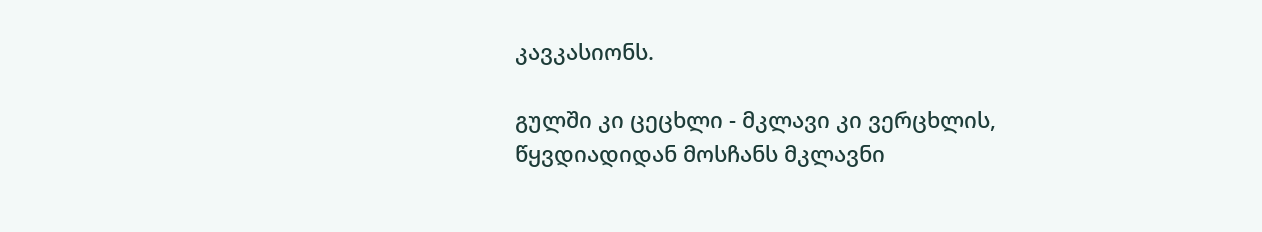კავკასიონს.

გულში კი ცეცხლი - მკლავი კი ვერცხლის,
წყვდიადიდან მოსჩანს მკლავნი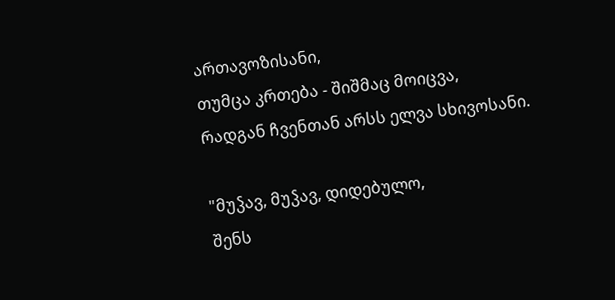ართავოზისანი,
თუმცა კრთება - შიშმაც მოიცვა,
რადგან ჩვენთან არსს ელვა სხივოსანი.

"მუჴავ, მუჴავ, დიდებულო,
შენს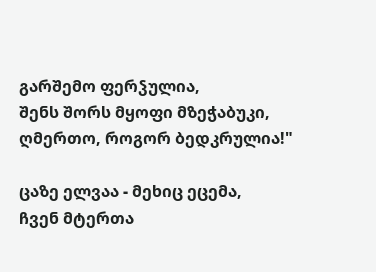გარშემო ფერჴულია,
შენს შორს მყოფი მზეჭაბუკი,
ღმერთო, როგორ ბედკრულია!"

ცაზე ელვაა - მეხიც ეცემა,
ჩვენ მტერთა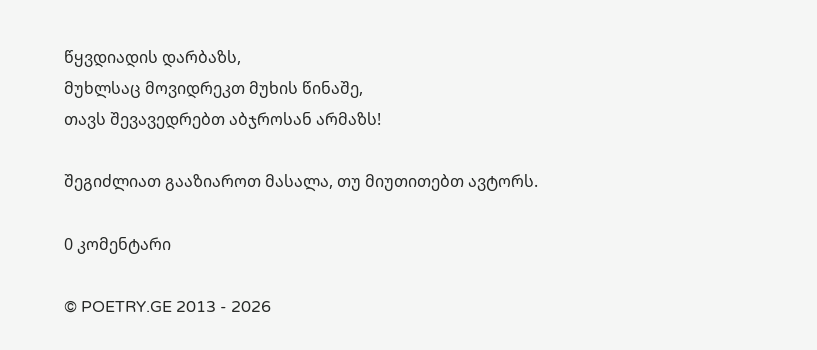წყვდიადის დარბაზს,
მუხლსაც მოვიდრეკთ მუხის წინაშე,
თავს შევავედრებთ აბჯროსან არმაზს!

შეგიძლიათ გააზიაროთ მასალა, თუ მიუთითებთ ავტორს.

0 კომენტარი

© POETRY.GE 2013 - 2026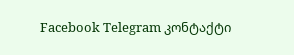Facebook Telegram კონტაქტი